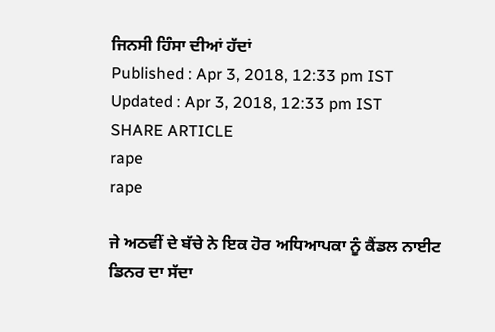ਜਿਨਸੀ ਹਿੰਸਾ ਦੀਆਂ ਹੱਦਾਂ
Published : Apr 3, 2018, 12:33 pm IST
Updated : Apr 3, 2018, 12:33 pm IST
SHARE ARTICLE
rape
rape

ਜੇ ਅਠਵੀਂ ਦੇ ਬੱਚੇ ਨੇ ਇਕ ਹੋਰ ਅਧਿਆਪਕਾ ਨੂੰ ਕੈਂਡਲ ਨਾਈਟ ਡਿਨਰ ਦਾ ਸੱਦਾ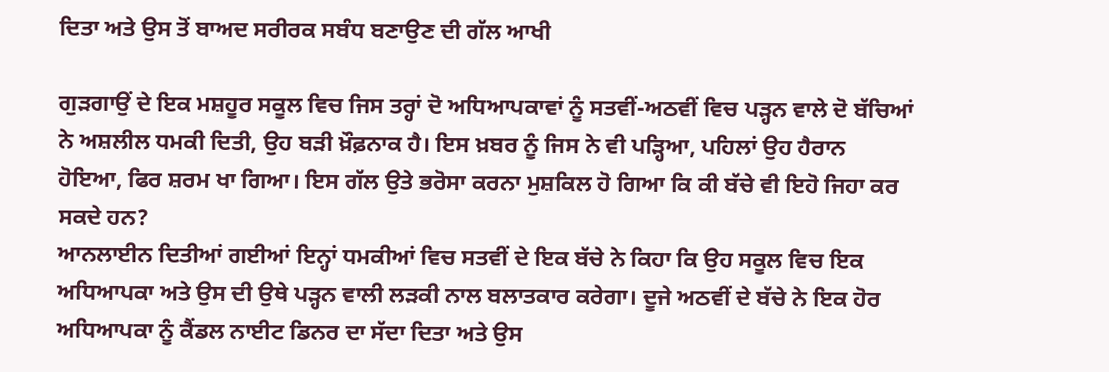ਦਿਤਾ ਅਤੇ ਉਸ ਤੋਂ ਬਾਅਦ ਸਰੀਰਕ ਸਬੰਧ ਬਣਾਉਣ ਦੀ ਗੱਲ ਆਖੀ

ਗੁੜਗਾਉਂ ਦੇ ਇਕ ਮਸ਼ਹੂਰ ਸਕੂਲ ਵਿਚ ਜਿਸ ਤਰ੍ਹਾਂ ਦੋ ਅਧਿਆਪਕਾਵਾਂ ਨੂੰ ਸਤਵੀਂ-ਅਠਵੀਂ ਵਿਚ ਪੜ੍ਹਨ ਵਾਲੇ ਦੋ ਬੱਚਿਆਂ ਨੇ ਅਸ਼ਲੀਲ ਧਮਕੀ ਦਿਤੀ, ਉਹ ਬੜੀ ਖ਼ੌਫ਼ਨਾਕ ਹੈ। ਇਸ ਖ਼ਬਰ ਨੂੰ ਜਿਸ ਨੇ ਵੀ ਪੜ੍ਹਿਆ, ਪਹਿਲਾਂ ਉਹ ਹੈਰਾਨ ਹੋਇਆ, ਫਿਰ ਸ਼ਰਮ ਖਾ ਗਿਆ। ਇਸ ਗੱਲ ਉਤੇ ਭਰੋਸਾ ਕਰਨਾ ਮੁਸ਼ਕਿਲ ਹੋ ਗਿਆ ਕਿ ਕੀ ਬੱਚੇ ਵੀ ਇਹੋ ਜਿਹਾ ਕਰ ਸਕਦੇ ਹਨ?
ਆਨਲਾਈਨ ਦਿਤੀਆਂ ਗਈਆਂ ਇਨ੍ਹਾਂ ਧਮਕੀਆਂ ਵਿਚ ਸਤਵੀਂ ਦੇ ਇਕ ਬੱਚੇ ਨੇ ਕਿਹਾ ਕਿ ਉਹ ਸਕੂਲ ਵਿਚ ਇਕ ਅਧਿਆਪਕਾ ਅਤੇ ਉਸ ਦੀ ਉਥੇ ਪੜ੍ਹਨ ਵਾਲੀ ਲੜਕੀ ਨਾਲ ਬਲਾਤਕਾਰ ਕਰੇਗਾ। ਦੂਜੇ ਅਠਵੀਂ ਦੇ ਬੱਚੇ ਨੇ ਇਕ ਹੋਰ ਅਧਿਆਪਕਾ ਨੂੰ ਕੈਂਡਲ ਨਾਈਟ ਡਿਨਰ ਦਾ ਸੱਦਾ ਦਿਤਾ ਅਤੇ ਉਸ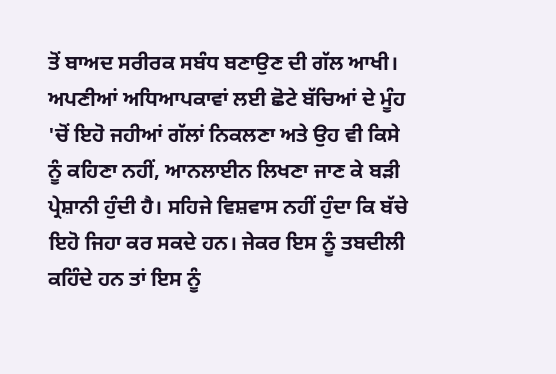ਤੋਂ ਬਾਅਦ ਸਰੀਰਕ ਸਬੰਧ ਬਣਾਉਣ ਦੀ ਗੱਲ ਆਖੀ। ਅਪਣੀਆਂ ਅਧਿਆਪਕਾਵਾਂ ਲਈ ਛੋਟੇ ਬੱਚਿਆਂ ਦੇ ਮੂੰਹ 'ਚੋਂ ਇਹੋ ਜਹੀਆਂ ਗੱਲਾਂ ਨਿਕਲਣਾ ਅਤੇ ਉਹ ਵੀ ਕਿਸੇ ਨੂੰ ਕਹਿਣਾ ਨਹੀਂ, ਆਨਲਾਈਨ ਲਿਖਣਾ ਜਾਣ ਕੇ ਬੜੀ ਪ੍ਰੇਸ਼ਾਨੀ ਹੁੰਦੀ ਹੈ। ਸਹਿਜੇ ਵਿਸ਼ਵਾਸ ਨਹੀਂ ਹੁੰਦਾ ਕਿ ਬੱਚੇ ਇਹੋ ਜਿਹਾ ਕਰ ਸਕਦੇ ਹਨ। ਜੇਕਰ ਇਸ ਨੂੰ ਤਬਦੀਲੀ ਕਹਿੰਦੇ ਹਨ ਤਾਂ ਇਸ ਨੂੰ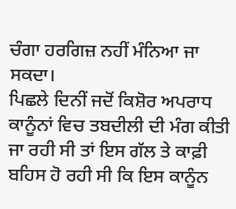ਚੰਗਾ ਹਰਗਿਜ਼ ਨਹੀਂ ਮੰਨਿਆ ਜਾ ਸਕਦਾ।
ਪਿਛਲੇ ਦਿਨੀਂ ਜਦੋਂ ਕਿਸ਼ੋਰ ਅਪਰਾਧ ਕਾਨੂੰਨਾਂ ਵਿਚ ਤਬਦੀਲੀ ਦੀ ਮੰਗ ਕੀਤੀ ਜਾ ਰਹੀ ਸੀ ਤਾਂ ਇਸ ਗੱਲ ਤੇ ਕਾਫ਼ੀ ਬਹਿਸ ਹੋ ਰਹੀ ਸੀ ਕਿ ਇਸ ਕਾਨੂੰਨ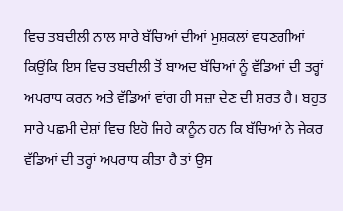ਵਿਚ ਤਬਦੀਲੀ ਨਾਲ ਸਾਰੇ ਬੱਚਿਆਂ ਦੀਆਂ ਮੁਸ਼ਕਲਾਂ ਵਧਣਗੀਆਂ ਕਿਉਂਕਿ ਇਸ ਵਿਚ ਤਬਦੀਲੀ ਤੋਂ ਬਾਅਦ ਬੱਚਿਆਂ ਨੂੰ ਵੱਡਿਆਂ ਦੀ ਤਰ੍ਹਾਂ ਅਪਰਾਧ ਕਰਨ ਅਤੇ ਵੱਡਿਆਂ ਵਾਂਗ ਹੀ ਸਜ਼ਾ ਦੇਣ ਦੀ ਸ਼ਰਤ ਹੈ। ਬਹੁਤ ਸਾਰੇ ਪਛਮੀ ਦੇਸ਼ਾਂ ਵਿਚ ਇਹੋ ਜਿਹੇ ਕਾਨੂੰਨ ਹਨ ਕਿ ਬੱਚਿਆਂ ਨੇ ਜੇਕਰ ਵੱਡਿਆਂ ਦੀ ਤਰ੍ਹਾਂ ਅਪਰਾਧ ਕੀਤਾ ਹੈ ਤਾਂ ਉਸ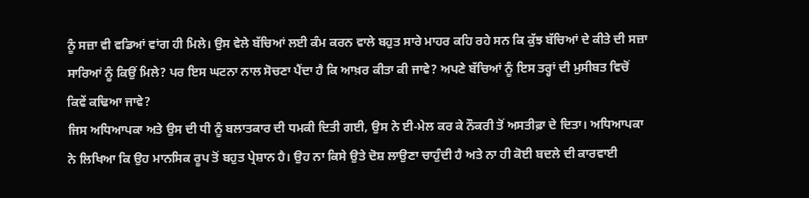ਨੂੰ ਸਜ਼ਾ ਵੀ ਵਡਿਆਂ ਵਾਂਗ ਹੀ ਮਿਲੇ। ਉਸ ਵੇਲੇ ਬੱਚਿਆਂ ਲਈ ਕੰਮ ਕਰਨ ਵਾਲੇ ਬਹੁਤ ਸਾਰੇ ਮਾਹਰ ਕਹਿ ਰਹੇ ਸਨ ਕਿ ਕੁੱਝ ਬੱਚਿਆਂ ਦੇ ਕੀਤੇ ਦੀ ਸਜ਼ਾ ਸਾਰਿਆਂ ਨੂੰ ਕਿਉਂ ਮਿਲੇ? ਪਰ ਇਸ ਘਟਨਾ ਨਾਲ ਸੋਚਣਾ ਪੈਂਦਾ ਹੈ ਕਿ ਆਖ਼ਰ ਕੀਤਾ ਕੀ ਜਾਵੇ? ਅਪਣੇ ਬੱਚਿਆਂ ਨੂੰ ਇਸ ਤਰ੍ਹਾਂ ਦੀ ਮੁਸੀਬਤ ਵਿਚੋਂ ਕਿਵੇਂ ਕਢਿਆ ਜਾਵੇ?
ਜਿਸ ਅਧਿਆਪਕਾ ਅਤੇ ਉਸ ਦੀ ਧੀ ਨੂੰ ਬਲਾਤਕਾਰ ਦੀ ਧਮਕੀ ਦਿਤੀ ਗਈ, ਉਸ ਨੇ ਈ-ਮੇਲ ਕਰ ਕੇ ਨੌਕਰੀ ਤੋਂ ਅਸਤੀਫ਼ਾ ਦੇ ਦਿਤਾ। ਅਧਿਆਪਕਾ ਨੇ ਲਿਖਿਆ ਕਿ ਉਹ ਮਾਨਸਿਕ ਰੂਪ ਤੋਂ ਬਹੁਤ ਪ੍ਰੇਸ਼ਾਨ ਹੈ। ਉਹ ਨਾ ਕਿਸੇ ਉਤੇ ਦੋਸ਼ ਲਾਉਣਾ ਚਾਹੁੰਦੀ ਹੈ ਅਤੇ ਨਾ ਹੀ ਕੋਈ ਬਦਲੇ ਦੀ ਕਾਰਵਾਈ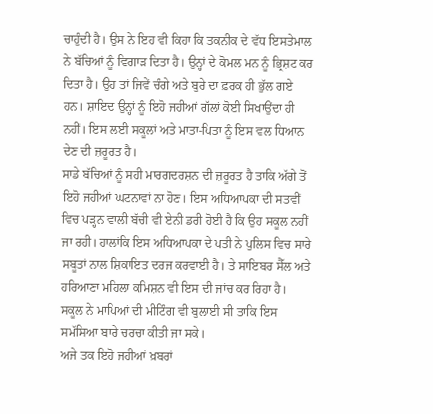ਚਾਹੁੰਦੀ ਹੈ। ਉਸ ਨੇ ਇਹ ਵੀ ਕਿਹਾ ਕਿ ਤਕਨੀਕ ਦੇ ਵੱਧ ਇਸਤੇਮਾਲ ਨੇ ਬੱਚਿਆਂ ਨੂੰ ਵਿਗਾੜ ਦਿਤਾ ਹੈ। ਉਨ੍ਹਾਂ ਦੇ ਕੋਮਲ ਮਨ ਨੂੰ ਭ੍ਰਿਸ਼ਟ ਕਰ ਦਿਤਾ ਹੈ। ਉਹ ਤਾਂ ਜਿਵੇਂ ਚੰਗੇ ਅਤੇ ਬੁਰੇ ਦਾ ਫ਼ਰਕ ਹੀ ਭੁੱਲ ਗਏ ਹਨ। ਸ਼ਾਇਦ ਉਨ੍ਹਾਂ ਨੂੰ ਇਹੋ ਜਹੀਆਂ ਗੱਲਾਂ ਕੋਈ ਸਿਖਾਉਂਦਾ ਹੀ ਨਹੀਂ। ਇਸ ਲਈ ਸਕੂਲਾਂ ਅਤੇ ਮਾਤਾ-ਪਿਤਾ ਨੂੰ ਇਸ ਵਲ ਧਿਆਨ ਦੇਣ ਦੀ ਜ਼ਰੂਰਤ ਹੈ।
ਸਾਡੇ ਬੱਚਿਆਂ ਨੂੰ ਸਹੀ ਮਾਰਗਦਰਸ਼ਨ ਦੀ ਜ਼ਰੂਰਤ ਹੈ ਤਾਕਿ ਅੱਗੇ ਤੋਂ ਇਹੋ ਜਹੀਆਂ ਘਟਨਾਵਾਂ ਨਾ ਹੋਣ। ਇਸ ਅਧਿਆਪਕਾ ਦੀ ਸਤਵੀਂ ਵਿਚ ਪੜ੍ਹਨ ਵਾਲੀ ਬੱਚੀ ਵੀ ਏਨੀ ਡਰੀ ਹੋਈ ਹੈ ਕਿ ਉਹ ਸਕੂਲ ਨਹੀਂ ਜਾ ਰਹੀ। ਹਾਲਾਂਕਿ ਇਸ ਅਧਿਆਪਕਾ ਦੇ ਪਤੀ ਨੇ ਪੁਲਿਸ ਵਿਚ ਸਾਰੇ ਸਬੂਤਾਂ ਨਾਲ ਸ਼ਿਕਾਇਤ ਦਰਜ ਕਰਵਾਈ ਹੈ। ਤੇ ਸਾਇਬਰ ਸੈੱਲ ਅਤੇ ਹਰਿਆਣਾ ਮਹਿਲਾ ਕਮਿਸ਼ਨ ਵੀ ਇਸ ਦੀ ਜਾਂਚ ਕਰ ਰਿਹਾ ਹੈ। ਸਕੂਲ ਨੇ ਮਾਪਿਆਂ ਦੀ ਮੀਟਿੰਗ ਵੀ ਬੁਲਾਈ ਸੀ ਤਾਕਿ ਇਸ ਸਮੱਸਿਆ ਬਾਰੇ ਚਰਚਾ ਕੀਤੀ ਜਾ ਸਕੇ।
ਅਜੇ ਤਕ ਇਹੋ ਜਹੀਆਂ ਖ਼ਬਰਾਂ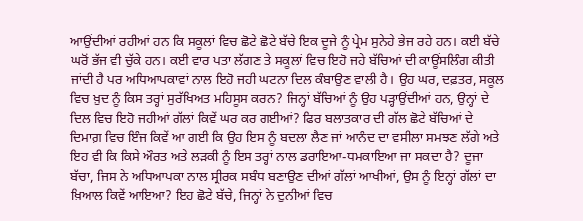ਆਉਂਦੀਆਂ ਰਹੀਆਂ ਹਨ ਕਿ ਸਕੂਲਾਂ ਵਿਚ ਛੋਟੇ ਛੋਟੇ ਬੱਚੇ ਇਕ ਦੂਜੇ ਨੂੰ ਪ੍ਰੇਮ ਸੁਨੇਹੇ ਭੇਜ ਰਹੇ ਹਨ। ਕਈ ਬੱਚੇ ਘਰੋਂ ਭੱਜ ਵੀ ਚੁੱਕੇ ਹਨ। ਕਈ ਵਾਰ ਪਤਾ ਲੱਗਣ ਤੇ ਸਕੂਲਾਂ ਵਿਚ ਇਹੋ ਜਹੇ ਬੱਚਿਆਂ ਦੀ ਕਾਊਂਸਲਿੰਗ ਕੀਤੀ ਜਾਂਦੀ ਹੈ ਪਰ ਅਧਿਆਪਕਾਵਾਂ ਨਾਲ ਇਹੋ ਜਹੀ ਘਟਨਾ ਦਿਲ ਕੰਬਾਉਣ ਵਾਲੀ ਹੈ। ਉਹ ਘਰ, ਦਫ਼ਤਰ, ਸਕੂਲ ਵਿਚ ਖ਼ੁਦ ਨੂੰ ਕਿਸ ਤਰ੍ਹਾਂ ਸੁਰੱਖਿਅਤ ਮਹਿਸੂਸ ਕਰਨ? ਜਿਨ੍ਹਾਂ ਬੱਚਿਆਂ ਨੂੰ ਉਹ ਪੜ੍ਹਾਉਂਦੀਆਂ ਹਨ, ਉਨ੍ਹਾਂ ਦੇ ਦਿਲ ਵਿਚ ਇਹੋ ਜਹੀਆਂ ਗੱਲਾਂ ਕਿਵੇਂ ਘਰ ਕਰ ਗਈਆਂ? ਫਿਰ ਬਲਾਤਕਾਰ ਦੀ ਗੱਲ ਛੋਟੇ ਬੱਚਿਆਂ ਦੇ ਦਿਮਾਗ਼ ਵਿਚ ਇੰਜ ਕਿਵੇਂ ਆ ਗਈ ਕਿ ਉਹ ਇਸ ਨੂੰ ਬਦਲਾ ਲੈਣ ਜਾਂ ਆਨੰਦ ਦਾ ਵਸੀਲਾ ਸਮਝਣ ਲੱਗੇ ਅਤੇ ਇਹ ਵੀ ਕਿ ਕਿਸੇ ਔਰਤ ਅਤੇ ਲੜਕੀ ਨੂੰ ਇਸ ਤਰ੍ਹਾਂ ਨਾਲ ਡਰਾਇਆ-ਧਮਕਾਇਆ ਜਾ ਸਕਦਾ ਹੈ? ਦੂਜਾ ਬੱਚਾ, ਜਿਸ ਨੇ ਅਧਿਆਪਕਾ ਨਾਲ ਸ੍ਰੀਰਕ ਸਬੰਧ ਬਣਾਉਣ ਦੀਆਂ ਗੱਲਾਂ ਆਖੀਆਂ, ਉਸ ਨੂੰ ਇਨ੍ਹਾਂ ਗੱਲਾਂ ਦਾ ਖ਼ਿਆਲ ਕਿਵੇਂ ਆਇਆ? ਇਹ ਛੋਟੇ ਬੱਚੇ, ਜਿਨ੍ਹਾਂ ਨੇ ਦੁਨੀਆਂ ਵਿਚ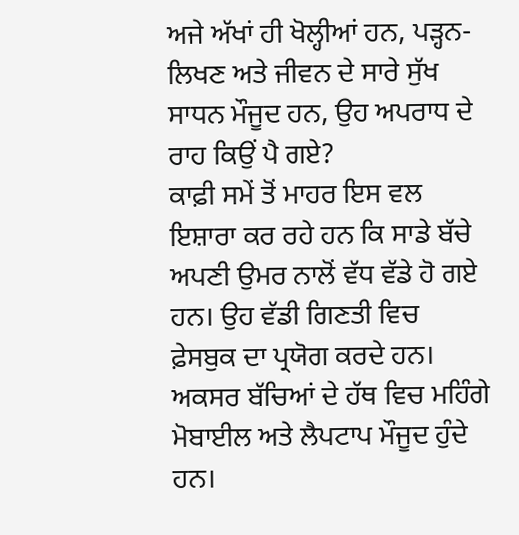ਅਜੇ ਅੱਖਾਂ ਹੀ ਖੋਲ੍ਹੀਆਂ ਹਨ, ਪੜ੍ਹਨ-ਲਿਖਣ ਅਤੇ ਜੀਵਨ ਦੇ ਸਾਰੇ ਸੁੱਖ ਸਾਧਨ ਮੌਜੂਦ ਹਨ, ਉਹ ਅਪਰਾਧ ਦੇ ਰਾਹ ਕਿਉਂ ਪੈ ਗਏ?
ਕਾਫ਼ੀ ਸਮੇਂ ਤੋਂ ਮਾਹਰ ਇਸ ਵਲ ਇਸ਼ਾਰਾ ਕਰ ਰਹੇ ਹਨ ਕਿ ਸਾਡੇ ਬੱਚੇ ਅਪਣੀ ਉਮਰ ਨਾਲੋਂ ਵੱਧ ਵੱਡੇ ਹੋ ਗਏ ਹਨ। ਉਹ ਵੱਡੀ ਗਿਣਤੀ ਵਿਚ ਫ਼ੇਸਬੁਕ ਦਾ ਪ੍ਰਯੋਗ ਕਰਦੇ ਹਨ। ਅਕਸਰ ਬੱਚਿਆਂ ਦੇ ਹੱਥ ਵਿਚ ਮਹਿੰਗੇ ਮੋਬਾਈਲ ਅਤੇ ਲੈਪਟਾਪ ਮੌਜੂਦ ਹੁੰਦੇ ਹਨ।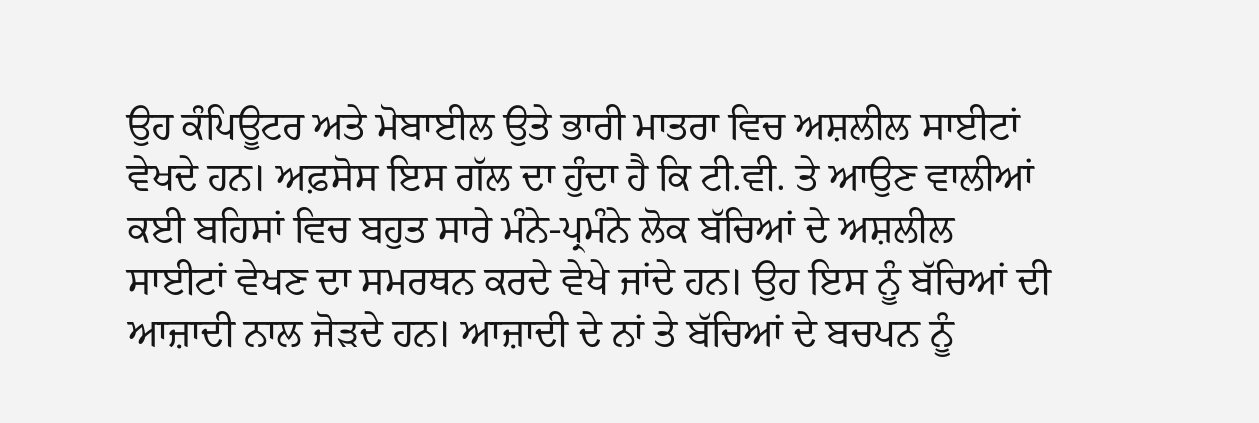ਉਹ ਕੰਪਿਊਟਰ ਅਤੇ ਮੋਬਾਈਲ ਉਤੇ ਭਾਰੀ ਮਾਤਰਾ ਵਿਚ ਅਸ਼ਲੀਲ ਸਾਈਟਾਂ ਵੇਖਦੇ ਹਨ। ਅਫ਼ਸੋਸ ਇਸ ਗੱਲ ਦਾ ਹੁੰਦਾ ਹੈ ਕਿ ਟੀ.ਵੀ. ਤੇ ਆਉਣ ਵਾਲੀਆਂ ਕਈ ਬਹਿਸਾਂ ਵਿਚ ਬਹੁਤ ਸਾਰੇ ਮੰਨੇ-ਪ੍ਰਮੰਨੇ ਲੋਕ ਬੱਚਿਆਂ ਦੇ ਅਸ਼ਲੀਲ ਸਾਈਟਾਂ ਵੇਖਣ ਦਾ ਸਮਰਥਨ ਕਰਦੇ ਵੇਖੇ ਜਾਂਦੇ ਹਨ। ਉਹ ਇਸ ਨੂੰ ਬੱਚਿਆਂ ਦੀ ਆਜ਼ਾਦੀ ਨਾਲ ਜੋੜਦੇ ਹਨ। ਆਜ਼ਾਦੀ ਦੇ ਨਾਂ ਤੇ ਬੱਚਿਆਂ ਦੇ ਬਚਪਨ ਨੂੰ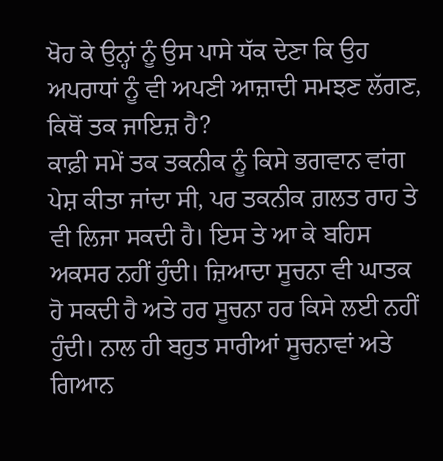ਖੋਹ ਕੇ ਉਨ੍ਹਾਂ ਨੂੰ ਉਸ ਪਾਸੇ ਧੱਕ ਦੇਣਾ ਕਿ ਉਹ ਅਪਰਾਧਾਂ ਨੂੰ ਵੀ ਅਪਣੀ ਆਜ਼ਾਦੀ ਸਮਝਣ ਲੱਗਣ, ਕਿਥੋਂ ਤਕ ਜਾਇਜ਼ ਹੈ?
ਕਾਫ਼ੀ ਸਮੇਂ ਤਕ ਤਕਨੀਕ ਨੂੰ ਕਿਸੇ ਭਗਵਾਨ ਵਾਂਗ ਪੇਸ਼ ਕੀਤਾ ਜਾਂਦਾ ਸੀ, ਪਰ ਤਕਨੀਕ ਗ਼ਲਤ ਰਾਹ ਤੇ ਵੀ ਲਿਜਾ ਸਕਦੀ ਹੈ। ਇਸ ਤੇ ਆ ਕੇ ਬਹਿਸ ਅਕਸਰ ਨਹੀਂ ਹੁੰਦੀ। ਜ਼ਿਆਦਾ ਸੂਚਨਾ ਵੀ ਘਾਤਕ ਹੋ ਸਕਦੀ ਹੈ ਅਤੇ ਹਰ ਸੂਚਨਾ ਹਰ ਕਿਸੇ ਲਈ ਨਹੀਂ ਹੁੰਦੀ। ਨਾਲ ਹੀ ਬਹੁਤ ਸਾਰੀਆਂ ਸੂਚਨਾਵਾਂ ਅਤੇ ਗਿਆਨ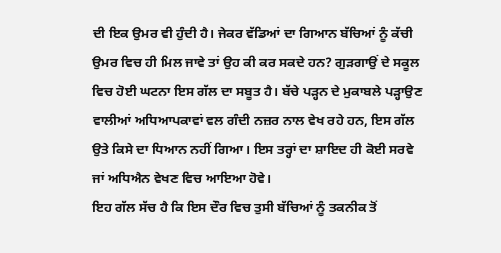ਦੀ ਇਕ ਉਮਰ ਵੀ ਹੁੰਦੀ ਹੈ। ਜੇਕਰ ਵੱਡਿਆਂ ਦਾ ਗਿਆਨ ਬੱਚਿਆਂ ਨੂੰ ਕੱਚੀ ਉਮਰ ਵਿਚ ਹੀ ਮਿਲ ਜਾਵੇ ਤਾਂ ਉਹ ਕੀ ਕਰ ਸਕਦੇ ਹਨ? ਗੁੜਗਾਉਂ ਦੇ ਸਕੂਲ ਵਿਚ ਹੋਈ ਘਟਨਾ ਇਸ ਗੱਲ ਦਾ ਸਬੂਤ ਹੈ। ਬੱਚੇ ਪੜ੍ਹਨ ਦੇ ਮੁਕਾਬਲੇ ਪੜ੍ਹਾਉਣ ਵਾਲੀਆਂ ਅਧਿਆਪਕਾਵਾਂ ਵਲ ਗੰਦੀ ਨਜ਼ਰ ਨਾਲ ਵੇਖ ਰਹੇ ਹਨ, ਇਸ ਗੱਲ ਉਤੇ ਕਿਸੇ ਦਾ ਧਿਆਨ ਨਹੀਂ ਗਿਆ। ਇਸ ਤਰ੍ਹਾਂ ਦਾ ਸ਼ਾਇਦ ਹੀ ਕੋਈ ਸਰਵੇ ਜਾਂ ਅਧਿਐਨ ਵੇਖਣ ਵਿਚ ਆਇਆ ਹੋਵੇ।
ਇਹ ਗੱਲ ਸੱਚ ਹੈ ਕਿ ਇਸ ਦੌਰ ਵਿਚ ਤੁਸੀ ਬੱਚਿਆਂ ਨੂੰ ਤਕਨੀਕ ਤੋਂ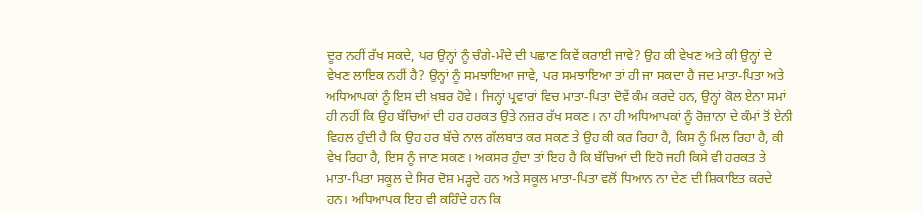ਦੂਰ ਨਹੀਂ ਰੱਖ ਸਕਦੇ, ਪਰ ਉਨ੍ਹਾਂ ਨੂੰ ਚੰਗੇ-ਮੰਦੇ ਦੀ ਪਛਾਣ ਕਿਵੇਂ ਕਰਾਈ ਜਾਵੇ? ਉਹ ਕੀ ਵੇਖਣ ਅਤੇ ਕੀ ਉਨ੍ਹਾਂ ਦੇ ਵੇਖਣ ਲਾਇਕ ਨਹੀਂ ਹੈ? ਉਨ੍ਹਾਂ ਨੂੰ ਸਮਝਾਇਆ ਜਾਵੇ, ਪਰ ਸਮਝਾਇਆ ਤਾਂ ਹੀ ਜਾ ਸਕਦਾ ਹੈ ਜਦ ਮਾਤਾ-ਪਿਤਾ ਅਤੇ ਅਧਿਆਪਕਾਂ ਨੂੰ ਇਸ ਦੀ ਖ਼ਬਰ ਹੋਵੇ। ਜਿਨ੍ਹਾਂ ਪ੍ਰਵਾਰਾਂ ਵਿਚ ਮਾਤਾ-ਪਿਤਾ ਦੋਵੇਂ ਕੰਮ ਕਰਦੇ ਹਨ, ਉਨ੍ਹਾਂ ਕੋਲ ਏਨਾ ਸਮਾਂ ਹੀ ਨਹੀਂ ਕਿ ਉਹ ਬੱਚਿਆਂ ਦੀ ਹਰ ਹਰਕਤ ਉਤੇ ਨਜ਼ਰ ਰੱਖ ਸਕਣ। ਨਾ ਹੀ ਅਧਿਆਪਕਾਂ ਨੂੰ ਰੋਜ਼ਾਨਾ ਦੇ ਕੰਮਾਂ ਤੋਂ ਏਨੀ ਵਿਹਲ ਹੁੰਦੀ ਹੈ ਕਿ ਉਹ ਹਰ ਬੱਚੇ ਨਾਲ ਗੱਲਬਾਤ ਕਰ ਸਕਣ ਤੇ ਉਹ ਕੀ ਕਰ ਰਿਹਾ ਹੈ, ਕਿਸ ਨੂੰ ਮਿਲ ਰਿਹਾ ਹੈ, ਕੀ ਵੇਖ ਰਿਹਾ ਹੈ, ਇਸ ਨੂੰ ਜਾਣ ਸਕਣ। ਅਕਸਰ ਹੁੰਦਾ ਤਾਂ ਇਹ ਹੈ ਕਿ ਬੱਚਿਆਂ ਦੀ ਇਹੋ ਜਹੀ ਕਿਸੇ ਵੀ ਹਰਕਤ ਤੇ ਮਾਤਾ-ਪਿਤਾ ਸਕੂਲ ਦੇ ਸਿਰ ਦੋਸ਼ ਮੜ੍ਹਦੇ ਹਨ ਅਤੇ ਸਕੂਲ ਮਾਤਾ-ਪਿਤਾ ਵਲੋਂ ਧਿਆਨ ਨਾ ਦੇਣ ਦੀ ਸ਼ਿਕਾਇਤ ਕਰਦੇ ਹਨ। ਅਧਿਆਪਕ ਇਹ ਵੀ ਕਹਿੰਦੇ ਹਨ ਕਿ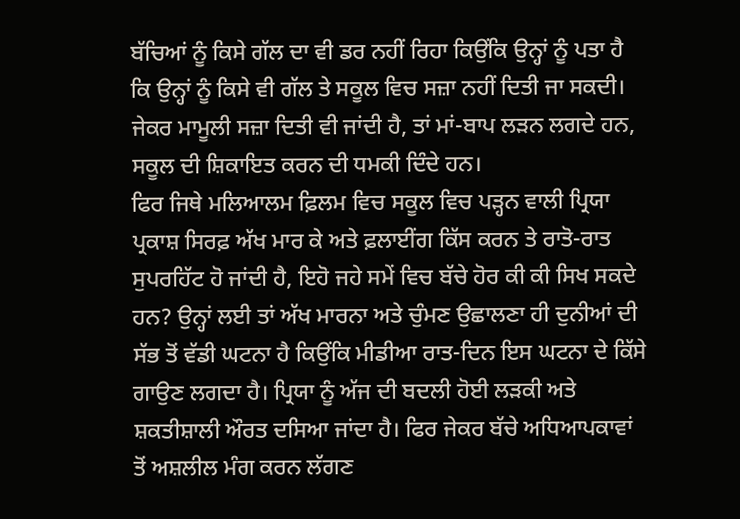ਬੱਚਿਆਂ ਨੂੰ ਕਿਸੇ ਗੱਲ ਦਾ ਵੀ ਡਰ ਨਹੀਂ ਰਿਹਾ ਕਿਉਂਕਿ ਉਨ੍ਹਾਂ ਨੂੰ ਪਤਾ ਹੈ ਕਿ ਉਨ੍ਹਾਂ ਨੂੰ ਕਿਸੇ ਵੀ ਗੱਲ ਤੇ ਸਕੂਲ ਵਿਚ ਸਜ਼ਾ ਨਹੀਂ ਦਿਤੀ ਜਾ ਸਕਦੀ। ਜੇਕਰ ਮਾਮੂਲੀ ਸਜ਼ਾ ਦਿਤੀ ਵੀ ਜਾਂਦੀ ਹੈ, ਤਾਂ ਮਾਂ-ਬਾਪ ਲੜਨ ਲਗਦੇ ਹਨ, ਸਕੂਲ ਦੀ ਸ਼ਿਕਾਇਤ ਕਰਨ ਦੀ ਧਮਕੀ ਦਿੰਦੇ ਹਨ।
ਫਿਰ ਜਿਥੇ ਮਲਿਆਲਮ ਫ਼ਿਲਮ ਵਿਚ ਸਕੂਲ ਵਿਚ ਪੜ੍ਹਨ ਵਾਲੀ ਪ੍ਰਿਯਾ ਪ੍ਰਕਾਸ਼ ਸਿਰਫ਼ ਅੱਖ ਮਾਰ ਕੇ ਅਤੇ ਫ਼ਲਾਈਂਗ ਕਿੱਸ ਕਰਨ ਤੇ ਰਾਤੋ-ਰਾਤ ਸੁਪਰਹਿੱਟ ਹੋ ਜਾਂਦੀ ਹੈ, ਇਹੋ ਜਹੇ ਸਮੇਂ ਵਿਚ ਬੱਚੇ ਹੋਰ ਕੀ ਕੀ ਸਿਖ ਸਕਦੇ ਹਨ? ਉਨ੍ਹਾਂ ਲਈ ਤਾਂ ਅੱਖ ਮਾਰਨਾ ਅਤੇ ਚੁੰਮਣ ਉਛਾਲਣਾ ਹੀ ਦੁਨੀਆਂ ਦੀ ਸੱਭ ਤੋਂ ਵੱਡੀ ਘਟਨਾ ਹੈ ਕਿਉਂਕਿ ਮੀਡੀਆ ਰਾਤ-ਦਿਨ ਇਸ ਘਟਨਾ ਦੇ ਕਿੱਸੇ ਗਾਉਣ ਲਗਦਾ ਹੈ। ਪ੍ਰਿਯਾ ਨੂੰ ਅੱਜ ਦੀ ਬਦਲੀ ਹੋਈ ਲੜਕੀ ਅਤੇ ਸ਼ਕਤੀਸ਼ਾਲੀ ਔਰਤ ਦਸਿਆ ਜਾਂਦਾ ਹੈ। ਫਿਰ ਜੇਕਰ ਬੱਚੇ ਅਧਿਆਪਕਾਵਾਂ ਤੋਂ ਅਸ਼ਲੀਲ ਮੰਗ ਕਰਨ ਲੱਗਣ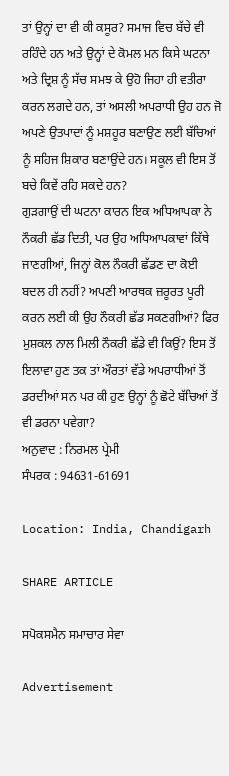ਤਾਂ ਉਨ੍ਹਾਂ ਦਾ ਵੀ ਕੀ ਕਸੂਰ? ਸਮਾਜ ਵਿਚ ਬੱਚੇ ਵੀ ਰਹਿੰਦੇ ਹਨ ਅਤੇ ਉਨ੍ਹਾਂ ਦੇ ਕੋਮਲ ਮਨ ਕਿਸੇ ਘਟਨਾ ਅਤੇ ਦ੍ਰਿਸ਼ ਨੂੰ ਸੱਚ ਸਮਝ ਕੇ ਉਹੋ ਜਿਹਾ ਹੀ ਵਤੀਰਾ ਕਰਨ ਲਗਦੇ ਹਨ, ਤਾਂ ਅਸਲੀ ਅਪਰਾਧੀ ਉਹ ਹਨ ਜੋ ਅਪਣੇ ਉਤਪਾਦਾਂ ਨੂੰ ਮਸ਼ਹੂਰ ਬਣਾਉਣ ਲਈ ਬੱਚਿਆਂ ਨੂੰ ਸਹਿਜ ਸ਼ਿਕਾਰ ਬਣਾਉਂਦੇ ਹਨ। ਸਕੂਲ ਵੀ ਇਸ ਤੋਂ ਬਚੇ ਕਿਵੇਂ ਰਹਿ ਸਕਦੇ ਹਨ?
ਗੁੜਗਾਉਂ ਦੀ ਘਟਨਾ ਕਾਰਨ ਇਕ ਅਧਿਆਪਕਾ ਨੇ ਨੌਕਰੀ ਛੱਡ ਦਿਤੀ, ਪਰ ਉਹ ਅਧਿਆਪਕਾਵਾਂ ਕਿੱਥੇ ਜਾਣਗੀਆਂ, ਜਿਨ੍ਹਾਂ ਕੋਲ ਨੌਕਰੀ ਛੱਡਣ ਦਾ ਕੋਈ ਬਦਲ ਹੀ ਨਹੀਂ? ਅਪਣੀ ਆਰਥਕ ਜ਼ਰੂਰਤ ਪੂਰੀ ਕਰਨ ਲਈ ਕੀ ਉਹ ਨੌਕਰੀ ਛੱਡ ਸਕਣਗੀਆਂ? ਫਿਰ ਮੁਸ਼ਕਲ ਨਾਲ ਮਿਲੀ ਨੌਕਰੀ ਛੱਡੇ ਵੀ ਕਿਉਂ? ਇਸ ਤੋਂ ਇਲਾਵਾ ਹੁਣ ਤਕ ਤਾਂ ਔਰਤਾਂ ਵੱਡੇ ਅਪਰਾਧੀਆਂ ਤੋਂ ਡਰਦੀਆਂ ਸਨ ਪਰ ਕੀ ਹੁਣ ਉਨ੍ਹਾਂ ਨੂੰ ਛੋਟੇ ਬੱਚਿਆਂ ਤੋਂ ਵੀ ਡਰਨਾ ਪਵੇਗਾ?
ਅਨੁਵਾਦ : ਨਿਰਮਲ ਪ੍ਰੇਮੀ
ਸੰਪਰਕ : 94631-61691

Location: India, Chandigarh

SHARE ARTICLE

ਸਪੋਕਸਮੈਨ ਸਮਾਚਾਰ ਸੇਵਾ

Advertisement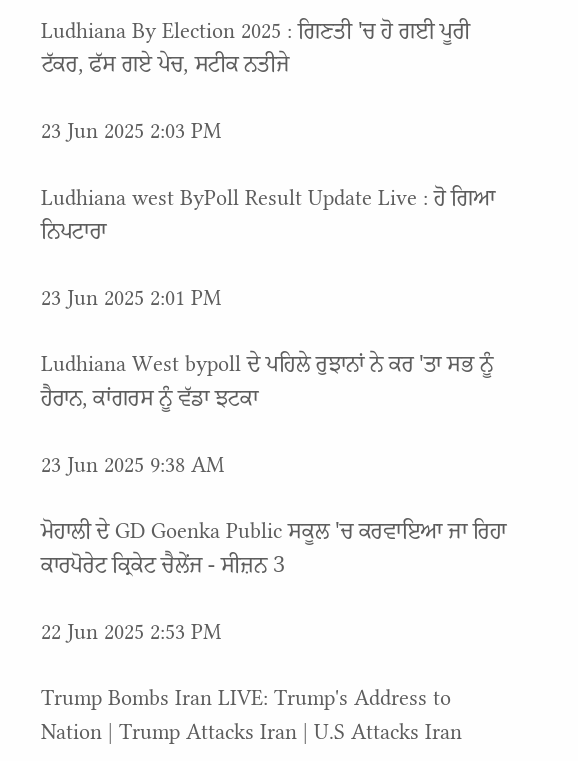Ludhiana By Election 2025 : ਗਿਣਤੀ 'ਚ ਹੋ ਗਈ ਪੂਰੀ ਟੱਕਰ, ਫੱਸ ਗਏ ਪੇਚ, ਸਟੀਕ ਨਤੀਜੇ

23 Jun 2025 2:03 PM

Ludhiana west ByPoll Result Update Live : ਹੋ ਗਿਆ ਨਿਪਟਾਰਾ

23 Jun 2025 2:01 PM

Ludhiana West bypoll ਦੇ ਪਹਿਲੇ ਰੁਝਾਨਾਂ ਨੇ ਕਰ 'ਤਾ ਸਭ ਨੂੰ ਹੈਰਾਨ, ਕਾਂਗਰਸ ਨੂੰ ਵੱਡਾ ਝਟਕਾ

23 Jun 2025 9:38 AM

ਮੋਹਾਲੀ ਦੇ GD Goenka Public ਸਕੂਲ 'ਚ ਕਰਵਾਇਆ ਜਾ ਰਿਹਾ ਕਾਰਪੋਰੇਟ ਕ੍ਰਿਕੇਟ ਚੈਲੇਂਜ - ਸੀਜ਼ਨ 3

22 Jun 2025 2:53 PM

Trump Bombs Iran LIVE: Trump's Address to Nation | Trump Attacks Iran | U.S Attacks Iran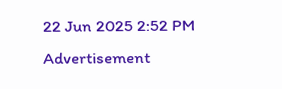22 Jun 2025 2:52 PM
Advertisement